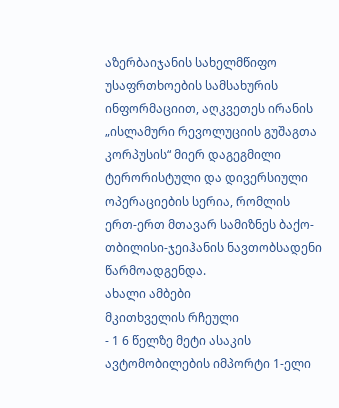აზერბაიჯანის სახელმწიფო უსაფრთხოების სამსახურის ინფორმაციით, აღკვეთეს ირანის „ისლამური რევოლუციის გუშაგთა კორპუსის“ მიერ დაგეგმილი ტერორისტული და დივერსიული ოპერაციების სერია, რომლის ერთ-ერთ მთავარ სამიზნეს ბაქო-თბილისი-ჯეიჰანის ნავთობსადენი წარმოადგენდა.
ახალი ამბები
მკითხველის რჩეული
- 1 6 წელზე მეტი ასაკის ავტომობილების იმპორტი 1-ელი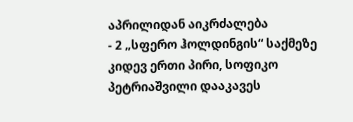აპრილიდან აიკრძალება
- 2 „სფერო ჰოლდინგის“ საქმეზე კიდევ ერთი პირი, სოფიკო პეტრიაშვილი დააკავეს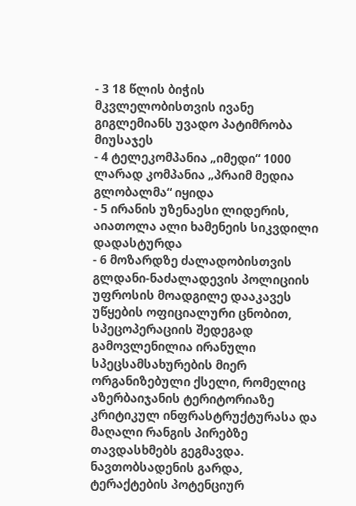- 3 18 წლის ბიჭის მკვლელობისთვის ივანე გიგლემიანს უვადო პატიმრობა მიუსაჯეს
- 4 ტელეკომპანია „იმედი“ 1000 ლარად კომპანია „პრაიმ მედია გლობალმა“ იყიდა
- 5 ირანის უზენაესი ლიდერის, აიათოლა ალი ხამენეის სიკვდილი დადასტურდა
- 6 მოზარდზე ძალადობისთვის გლდანი-ნაძალადევის პოლიციის უფროსის მოადგილე დააკავეს
უწყების ოფიციალური ცნობით, სპეცოპერაციის შედეგად გამოვლენილია ირანული სპეცსამსახურების მიერ ორგანიზებული ქსელი, რომელიც აზერბაიჯანის ტერიტორიაზე კრიტიკულ ინფრასტრუქტურასა და მაღალი რანგის პირებზე თავდასხმებს გეგმავდა.
ნავთობსადენის გარდა, ტერაქტების პოტენციურ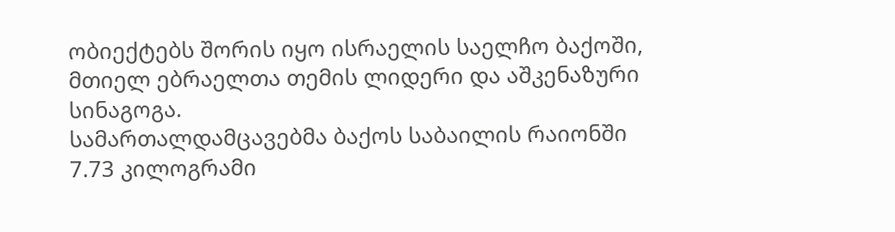ობიექტებს შორის იყო ისრაელის საელჩო ბაქოში, მთიელ ებრაელთა თემის ლიდერი და აშკენაზური სინაგოგა.
სამართალდამცავებმა ბაქოს საბაილის რაიონში 7.73 კილოგრამი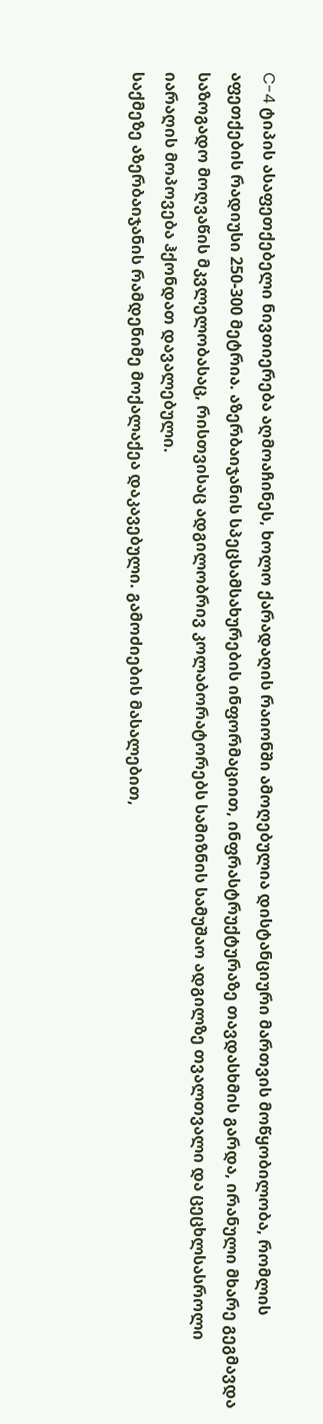C-4 ტიპის ასაფეთქებელი ნივთიერება აღმოაჩინეს, ხოლო ქარადაღის რაიონში ამოღებულია დისტანციური მართვის მოწყობილობა, რომლის აფეთქების რადიუსი 250-300 მეტრია. აზერბაიჯანის სპეცსამსახურების ინფორმაციით, ინფრასტრუქტურაზე თავდასხმის გარდა, ირანული მხარე გეგმავდა საზოგადო მოღვაწის მკვლელობასაც, რისთვისაც ადგილობრივ კოლაბორატორებს სამიზნის სამუშაო ადგილზე თვალთვალი და ცეცხლსასროლი იარაღის მოპოვება ჰქონდათ დავალებული.
საქმეზე აზერბაიჯანის რამდენიმე მოქალაქეა დაკავებული. გამოძიების მასალებით,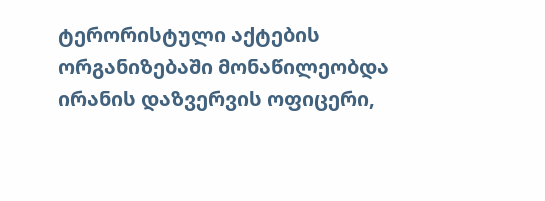ტერორისტული აქტების ორგანიზებაში მონაწილეობდა ირანის დაზვერვის ოფიცერი,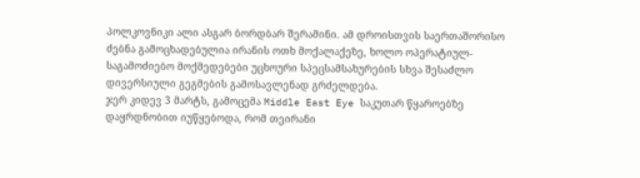პოლკოვნიკი ალი ასგარ ბორდბარ შერამინი. ამ დროისთვის საერთაშორისო ძებნა გამოცხადებულია ირანის ოთხ მოქალაქეზე, ხოლო ოპერატიულ-საგამოძიებო მოქმედებები უცხოური სპეცსამსახურების სხვა შესაძლო დივერსიული გეგმების გამოსავლენად გრძელდება.
ჯერ კიდევ 3 მარტს, გამოცემა Middle East Eye საკუთარ წყაროებზე დაყრდნობით იუწყებოდა, რომ თეირანი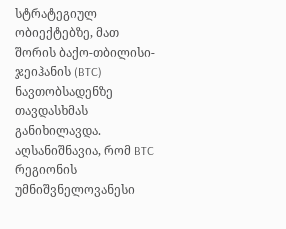სტრატეგიულ ობიექტებზე, მათ შორის ბაქო-თბილისი-ჯეიჰანის (BTC) ნავთობსადენზე თავდასხმას განიხილავდა. აღსანიშნავია, რომ BTC რეგიონის უმნიშვნელოვანესი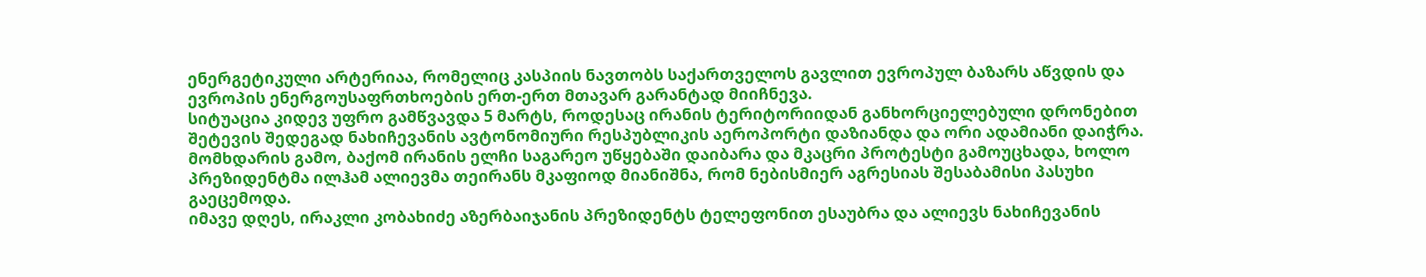ენერგეტიკული არტერიაა, რომელიც კასპიის ნავთობს საქართველოს გავლით ევროპულ ბაზარს აწვდის და ევროპის ენერგოუსაფრთხოების ერთ-ერთ მთავარ გარანტად მიიჩნევა.
სიტუაცია კიდევ უფრო გამწვავდა 5 მარტს, როდესაც ირანის ტერიტორიიდან განხორციელებული დრონებით შეტევის შედეგად ნახიჩევანის ავტონომიური რესპუბლიკის აეროპორტი დაზიანდა და ორი ადამიანი დაიჭრა. მომხდარის გამო, ბაქომ ირანის ელჩი საგარეო უწყებაში დაიბარა და მკაცრი პროტესტი გამოუცხადა, ხოლო პრეზიდენტმა ილჰამ ალიევმა თეირანს მკაფიოდ მიანიშნა, რომ ნებისმიერ აგრესიას შესაბამისი პასუხი გაეცემოდა.
იმავე დღეს, ირაკლი კობახიძე აზერბაიჯანის პრეზიდენტს ტელეფონით ესაუბრა და ალიევს ნახიჩევანის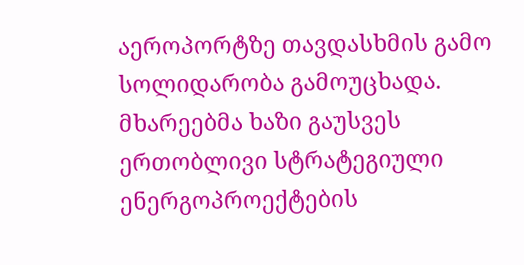აეროპორტზე თავდასხმის გამო სოლიდარობა გამოუცხადა. მხარეებმა ხაზი გაუსვეს ერთობლივი სტრატეგიული ენერგოპროექტების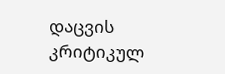დაცვის კრიტიკულ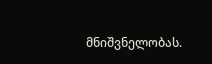მნიშვნელობას.